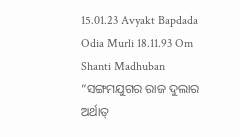15.01.23 Avyakt Bapdada Odia Murli 18.11.93 Om Shanti Madhuban
“ସଙ୍ଗମଯୁଗର ରାଜ ଦୁଲାର
ଅର୍ଥାତ୍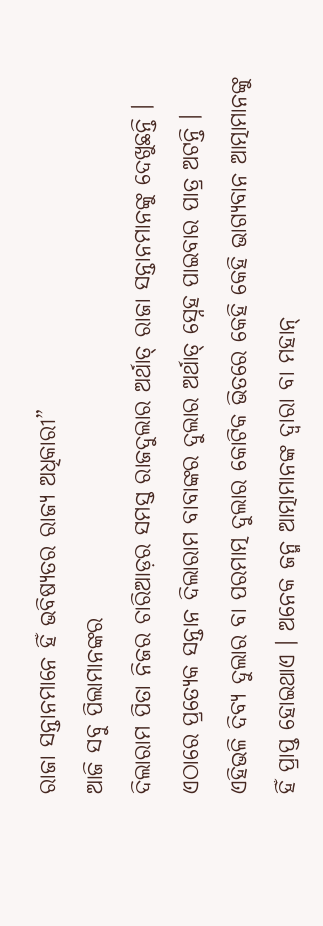ରାଜା ସନ୍ତାନମାନେ ହିଁ ଭବିଷ୍ୟତର ରାଜ୍ୟ ଅଧିକାରୀ”
ଆଜି ସବୁ ପିଲାମାନଙ୍କର
ଦିଲାରାମ ପିତା ନିଜର ଚାରିଆଡ଼ର ସମସ୍ତ ରାଜଦୁଲାର ଅର୍ଥାତ୍ ରାଜା ସନ୍ତାନମାନଙ୍କୁ ଦେଖୁଛନ୍ତି ।
ଏଠାରେ ପ୍ରତ୍ୟେକ ସନ୍ତାନ ଦିଲାରାମ ବାବାଙ୍କର ଦୁଲାର ଅର୍ଥାତ୍ ସ୍ନେହ ପାଇବାର ପାତ୍ର ଅଟନ୍ତି ।
ଏହିଭଳି ଦିବ୍ୟ ଦୁଲାର ବା ପରମାତ୍ମ ଦୁଲାର କୋଟିକ ଭିତରେ କେହି କେହି ଭାଗ୍ୟବାନ ଆତ୍ମାମାନଙ୍କୁ
ହିଁ ପ୍ରାପ୍ତ ହୋଇଥାଏ । ଅନେକ ଜନ୍ମ ଆତ୍ମାମାନଙ୍କ ଦ୍ୱାରା ବା ମହାନ୍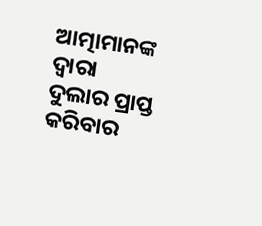ଆତ୍ମାମାନଙ୍କ ଦ୍ୱାରା
ଦୁଲାର ପ୍ରାପ୍ତ କରିବାର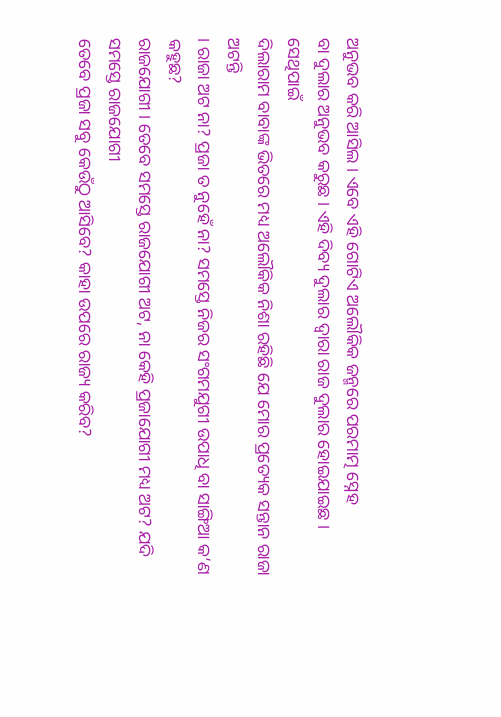ଅନୁଭବ କରି ଆସିଲ । ଏବେ ଏହି ଗୋଟିଏ ଅଲୌକିକ ଜନ୍ମରେ ପରମାତ୍ମ ସ୍ନେହ
ବା ଦୁଲାର ଅନୁଭବ କରୁଛ । ଏହି ଦିବ୍ୟ ଦୁଲାର ଦ୍ୱାରା ରାଜ ଦୁଲାର ହୋଇଯାଇଛ । ସେଥିପାଇଁ
ଦିଲାରାମ ବାବାଙ୍କ ଭିତରେ ମଧ୍ୟ ଅଲୌକିକ ନିଶା ରହିଛି ଯେ ମୋର ପ୍ରତ୍ୟେକ ସନ୍ତାନ ରାଜା ଅଟନ୍ତି
। ରାଜା ଅଟ ନା? ପ୍ରଜା ତ ନୁହେଁ ନା? ସମସ୍ତେ ନିଜର ସଂଗମଯୁଗୀ ଉପାଧି ବା ସାଙ୍ଗିଆ କ’ଣ କହୁଛ?
ରାଜଯୋଗୀ । ତେବେ ସମସ୍ତେ ରାଜଯୋଗୀ ଅଟ, ନା କେହି ପ୍ରଜାଯୋଗୀ ମଧ୍ୟ ଅଟ? ଯଦି ସମସ୍ତେ ରାଜଯୋଗୀ
ତେବେ ପ୍ରଜା ସବୁ କେଉଁଠୁ ଆସିବେ? କାହା ଉପରେ ରାଜ୍ୟ କରିବ?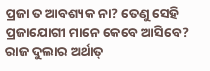ପ୍ରଜା ତ ଆବଶ୍ୟକ ନା? ତେଣୁ ସେହି
ପ୍ରଜାଯୋଗୀ ମାନେ କେବେ ଆସିବେ? ରାଜ ଦୁଲାର ଅର୍ଥାତ୍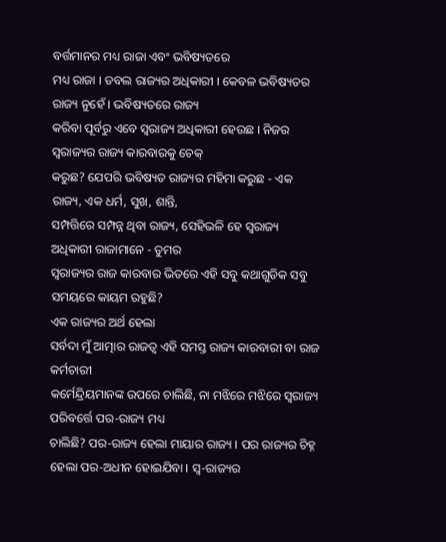ବର୍ତ୍ତମାନର ମଧ୍ୟ ରାଜା ଏବଂ ଭବିଷ୍ୟତରେ
ମଧ୍ୟ ରାଜା । ଡବଲ ରାଜ୍ୟର ଅଧିକାରୀ । କେବଳ ଭବିଷ୍ୟତର ରାଜ୍ୟ ନୁହେଁ । ଭବିଷ୍ୟତରେ ରାଜ୍ୟ
କରିବା ପୂର୍ବରୁ ଏବେ ସ୍ୱରାଜ୍ୟ ଅଧିକାରୀ ହେଉଛ । ନିଜର ସ୍ୱରାଜ୍ୟର ରାଜ୍ୟ କାରବାରକୁ ଚେକ୍
କରୁଛ? ଯେପରି ଭବିଷ୍ୟତ ରାଜ୍ୟର ମହିମା କରୁଛ - ଏକ ରାଜ୍ୟ, ଏକ ଧର୍ମ, ସୁଖ, ଶାନ୍ତି,
ସମ୍ପତ୍ତିରେ ସମ୍ପନ୍ନ ଥିବା ରାଜ୍ୟ, ସେହିଭଳି ହେ ସ୍ୱରାଜ୍ୟ ଅଧିକାରୀ ରାଜାମାନେ - ତୁମର
ସ୍ୱରାଜ୍ୟର ରାଜ କାରବାର ଭିତରେ ଏହି ସବୁ କଥାଗୁଡିକ ସବୁ ସମୟରେ କାୟମ ରହୁଛି?
ଏକ ରାଜ୍ୟର ଅର୍ଥ ହେଲା
ସର୍ବଦା ମୁଁ ଆତ୍ମାର ରାଜତ୍ୱ ଏହି ସମସ୍ତ ରାଜ୍ୟ କାରବାରୀ ବା ରାଜ କର୍ମଚାରୀ
କର୍ମେନ୍ଦ୍ରିୟମାନଙ୍କ ଉପରେ ଚାଲିଛି, ନା ମଝିରେ ମଝିରେ ସ୍ୱରାଜ୍ୟ ପରିବର୍ତ୍ତେ ପର-ରାଜ୍ୟ ମଧ୍ୟ
ଚାଲିଛି? ପର-ରାଜ୍ୟ ହେଲା ମାୟାର ରାଜ୍ୟ । ପର ରାଜ୍ୟର ଚିହ୍ନ ହେଲା ପର-ଅଧୀନ ହୋଇଯିବା । ସ୍ୱ-ରାଜ୍ୟର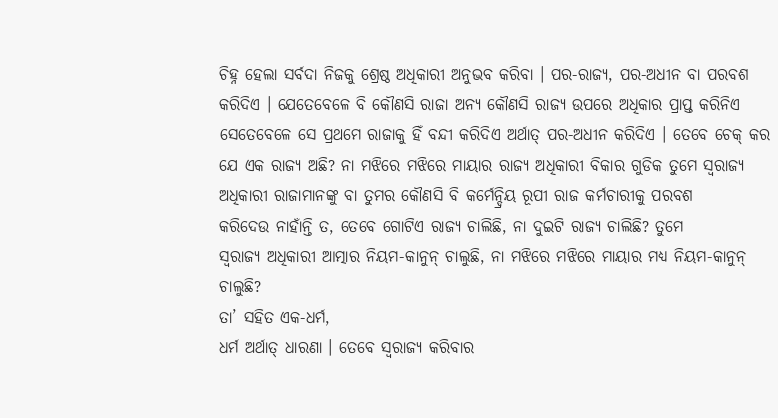ଚିହ୍ନ ହେଲା ସର୍ବଦା ନିଜକୁ ଶ୍ରେଷ୍ଠ ଅଧିକାରୀ ଅନୁଭବ କରିବା । ପର-ରାଜ୍ୟ, ପର-ଅଧୀନ ବା ପରବଶ
କରିଦିଏ । ଯେତେବେଳେ ବି କୌଣସି ରାଜା ଅନ୍ୟ କୌଣସି ରାଜ୍ୟ ଉପରେ ଅଧିକାର ପ୍ରାପ୍ତ କରିନିଏ
ସେତେବେଳେ ସେ ପ୍ରଥମେ ରାଜାକୁ ହିଁ ବନ୍ଦୀ କରିଦିଏ ଅର୍ଥାତ୍ ପର-ଅଧୀନ କରିଦିଏ । ତେବେ ଚେକ୍ କର
ଯେ ଏକ ରାଜ୍ୟ ଅଛି? ନା ମଝିରେ ମଝିରେ ମାୟାର ରାଜ୍ୟ ଅଧିକାରୀ ବିକାର ଗୁଡିକ ତୁମେ ସ୍ୱରାଜ୍ୟ
ଅଧିକାରୀ ରାଜାମାନଙ୍କୁ ବା ତୁମର କୌଣସି ବି କର୍ମେନ୍ଦ୍ରିୟ ରୂପୀ ରାଜ କର୍ମଚାରୀକୁ ପରବଶ
କରିଦେଉ ନାହାଁନ୍ତି ତ, ତେବେ ଗୋଟିଏ ରାଜ୍ୟ ଚାଲିଛି, ନା ଦୁଇଟି ରାଜ୍ୟ ଚାଲିଛି? ତୁମେ
ସ୍ୱରାଜ୍ୟ ଅଧିକାରୀ ଆତ୍ମାର ନିୟମ-କାନୁନ୍ ଚାଲୁଛି, ନା ମଝିରେ ମଝିରେ ମାୟାର ମଧ୍ୟ ନିୟମ-କାନୁନ୍
ଚାଲୁଛି?
ତା’ ସହିତ ଏକ-ଧର୍ମ,
ଧର୍ମ ଅର୍ଥାତ୍ ଧାରଣା । ତେବେ ସ୍ୱରାଜ୍ୟ କରିବାର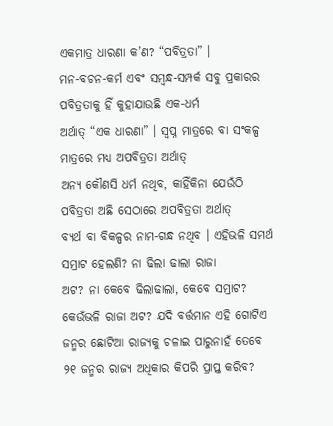ଏକମାତ୍ର ଧାରଣା କ’ଣ? “ପବିତ୍ରତା” ।
ମନ-ବଚନ-କର୍ମ ଏବଂ ସମ୍ବନ୍ଧ-ସମ୍ପର୍କ ସବୁ ପ୍ରକାରର ପବିତ୍ରତାକୁ ହିଁ କୁହାଯାଉଛି ଏକ-ଧର୍ମ
ଅର୍ଥାତ୍ “ଏକ ଧାରଣା” । ସ୍ୱପ୍ନ ମାତ୍ରରେ ବା ସଂକଳ୍ପ ମାତ୍ରରେ ମଧ୍ୟ ଅପବିତ୍ରତା ଅର୍ଥାତ୍
ଅନ୍ୟ କୌଣସି ଧର୍ମ ନଥିବ, କାହିଁକିନା ଯେଉଁଠି ପବିତ୍ରତା ଅଛି ସେଠାରେ ଅପବିତ୍ରତା ଅର୍ଥାତ୍
ବ୍ୟର୍ଥ ବା ବିକଳ୍ପର ନାମ-ଗନ୍ଧ ନଥିବ । ଏହିଭଳି ସମର୍ଥ ସମ୍ରାଟ ହେଲଣି? ନା ଢିଲା ଢାଲା ରାଜା
ଅଟ? ନା କେବେ ଢିଲାଢାଲା, କେବେ ସମ୍ରାଟ? କେଉଁଭଳି ରାଜା ଅଟ? ଯଦି ବର୍ତ୍ତମାନ ଏହି ଗୋଟିଏ
ଜନ୍ମର ଛୋଟିଆ ରାଜ୍ୟକୁ ଚଳାଇ ପାରୁନାହଁ ତେବେ ୨୧ ଜନ୍ମର ରାଜ୍ୟ ଅଧିକାର କିପରି ପ୍ରାପ୍ତ କରିବ?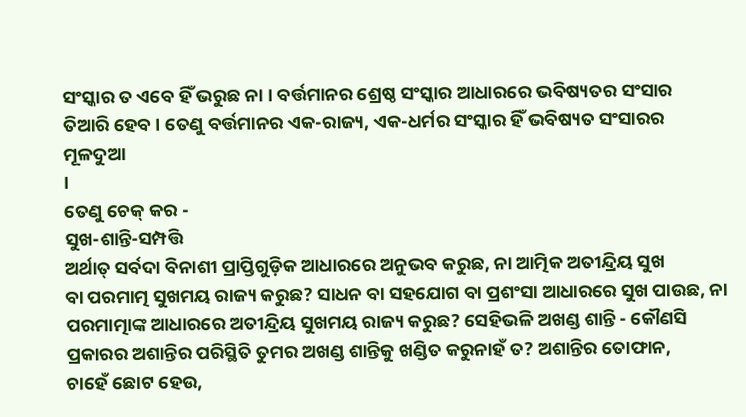ସଂସ୍କାର ତ ଏବେ ହିଁ ଭରୁଛ ନା । ବର୍ତ୍ତମାନର ଶ୍ରେଷ୍ଠ ସଂସ୍କାର ଆଧାରରେ ଭବିଷ୍ୟତର ସଂସାର
ତିଆରି ହେବ । ତେଣୁ ବର୍ତ୍ତମାନର ଏକ-ରାଜ୍ୟ, ଏକ-ଧର୍ମର ସଂସ୍କାର ହିଁ ଭବିଷ୍ୟତ ସଂସାରର ମୂଳଦୁଆ
।
ତେଣୁ ଚେକ୍ କର -
ସୁଖ-ଶାନ୍ତି-ସମ୍ପତ୍ତି
ଅର୍ଥାତ୍ ସର୍ବଦା ବିନାଶୀ ପ୍ରାପ୍ତିଗୁଡ଼ିକ ଆଧାରରେ ଅନୁଭବ କରୁଛ, ନା ଆତ୍ମିକ ଅତୀନ୍ଦ୍ରିୟ ସୁଖ
ବା ପରମାତ୍ମ ସୁଖମୟ ରାଜ୍ୟ କରୁଛ? ସାଧନ ବା ସହଯୋଗ ବା ପ୍ରଶଂସା ଆଧାରରେ ସୁଖ ପାଉଛ, ନା
ପରମାତ୍ମାଙ୍କ ଆଧାରରେ ଅତୀନ୍ଦ୍ରିୟ ସୁଖମୟ ରାଜ୍ୟ କରୁଛ? ସେହିଭଳି ଅଖଣ୍ଡ ଶାନ୍ତି - କୌଣସି
ପ୍ରକାରର ଅଶାନ୍ତିର ପରିସ୍ଥିତି ତୁମର ଅଖଣ୍ଡ ଶାନ୍ତିକୁ ଖଣ୍ଡିତ କରୁନାହଁ ତ? ଅଶାନ୍ତିର ତୋଫାନ,
ଚାହେଁ ଛୋଟ ହେଉ,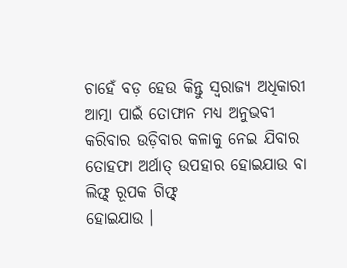ଚାହେଁ ବଡ଼ ହେଉ କିନ୍ତୁ ସ୍ୱରାଜ୍ୟ ଅଧିକାରୀ ଆତ୍ମା ପାଇଁ ତୋଫାନ ମଧ୍ୟ ଅନୁଭବୀ
କରିବାର ଉଡ଼ିବାର କଳାକୁ ନେଇ ଯିବାର ତୋହଫା ଅର୍ଥାତ୍ ଉପହାର ହୋଇଯାଉ ବା ଲିଫ୍ଟ୍ ରୂପକ ଗିଫ୍ଟ୍
ହୋଇଯାଉ ।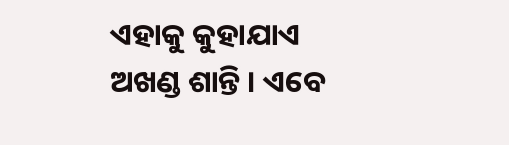ଏହାକୁ କୁହାଯାଏ ଅଖଣ୍ଡ ଶାନ୍ତି । ଏବେ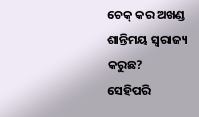ଚେକ୍ କର ଅଖଣ୍ଡ ଶାନ୍ତିମୟ ସ୍ୱରାଜ୍ୟ କରୁଛ?
ସେହିପରି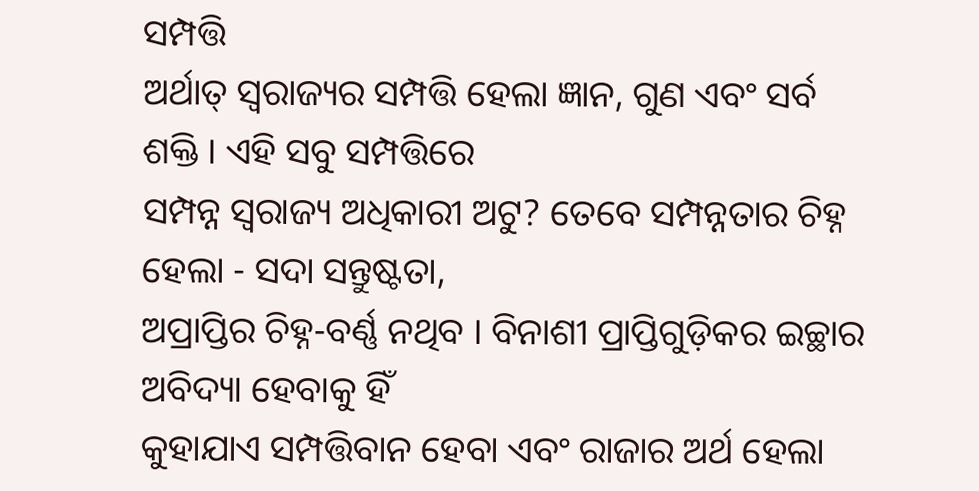ସମ୍ପତ୍ତି
ଅର୍ଥାତ୍ ସ୍ୱରାଜ୍ୟର ସମ୍ପତ୍ତି ହେଲା ଜ୍ଞାନ, ଗୁଣ ଏବଂ ସର୍ବ ଶକ୍ତି । ଏହି ସବୁ ସମ୍ପତ୍ତିରେ
ସମ୍ପନ୍ନ ସ୍ୱରାଜ୍ୟ ଅଧିକାରୀ ଅଟୁ? ତେବେ ସମ୍ପନ୍ନତାର ଚିହ୍ନ ହେଲା - ସଦା ସନ୍ତୁଷ୍ଟତା,
ଅପ୍ରାପ୍ତିର ଚିହ୍ନ-ବର୍ଣ୍ଣ ନଥିବ । ବିନାଶୀ ପ୍ରାପ୍ତିଗୁଡ଼ିକର ଇଚ୍ଛାର ଅବିଦ୍ୟା ହେବାକୁ ହିଁ
କୁହାଯାଏ ସମ୍ପତ୍ତିବାନ ହେବା ଏବଂ ରାଜାର ଅର୍ଥ ହେଲା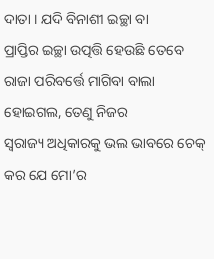ଦାତା । ଯଦି ବିନାଶୀ ଇଚ୍ଛା ବା
ପ୍ରାପ୍ତିର ଇଚ୍ଛା ଉତ୍ପତ୍ତି ହେଉଛି ତେବେ ରାଜା ପରିବର୍ତ୍ତେ ମାଗିବା ବାଲା ହୋଇଗଲ, ତେଣୁ ନିଜର
ସ୍ୱରାଜ୍ୟ ଅଧିକାରକୁ ଭଲ ଭାବରେ ଚେକ୍ କର ଯେ ମୋ’ର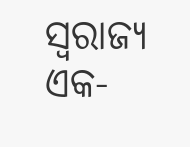ସ୍ୱରାଜ୍ୟ ଏକ-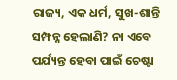ରାଜ୍ୟ, ଏକ ଧର୍ମ, ସୁଖ-ଶାନ୍ତି
ସମ୍ପନ୍ନ ହେଲାଣି? ନା ଏବେ ପର୍ଯ୍ୟନ୍ତ ହେବା ପାଇଁ ଚେଷ୍ଟା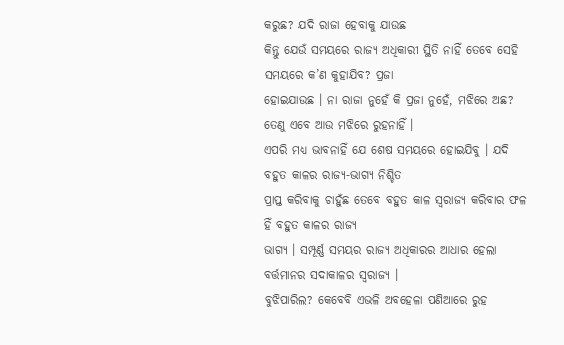କରୁଛ? ଯଦି ରାଜା ହେବାକୁ ଯାଉଛ
କିନ୍ତୁ ଯେଉଁ ସମୟରେ ରାଜ୍ୟ ଅଧିକାରୀ ସ୍ଥିତି ନାହିଁ ତେବେ ସେହି ସମୟରେ କ’ଣ କୁହାଯିବ? ପ୍ରଜା
ହୋଇଯାଉଛ । ନା ରାଜା ନୁହେଁ କି ପ୍ରଜା ନୁହେଁ, ମଝିରେ ଅଛ? ତେଣୁ ଏବେ ଆଉ ମଝିରେ ରୁହନାହିଁ ।
ଏପରି ମଧ୍ୟ ଭାବନାହିଁ ଯେ ଶେଷ ସମୟରେ ହୋଇଯିବୁ । ଯଦି ବହୁତ କାଳର ରାଜ୍ୟ-ଭାଗ୍ୟ ନିଶ୍ଚିତ
ପ୍ରାପ୍ତ କରିବାକୁ ଚାହୁଁଛ ତେବେ ବହୁତ କାଳ ସ୍ୱରାଜ୍ୟ କରିବାର ଫଳ ହିଁ ବହୁତ କାଳର ରାଜ୍ୟ
ଭାଗ୍ୟ । ସମ୍ପୂର୍ଣ୍ଣ ସମୟର ରାଜ୍ୟ ଅଧିକାରର ଆଧାର ହେଲା ବର୍ତ୍ତମାନର ସଦାକାଳର ସ୍ୱରାଜ୍ୟ ।
ବୁଝିପାରିଲ? କେବେବି ଏଭଳି ଅବହେଳା ପଣିଆରେ ରୁହ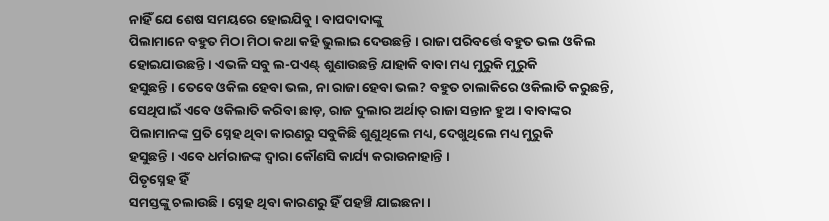ନାହିଁ ଯେ ଶେଷ ସମୟରେ ହୋଇଯିବୁ । ବାପଦାଦାଙ୍କୁ
ପିଲାମାନେ ବହୁତ ମିଠା ମିଠା କଥା କହି ଭୁଲାଇ ଦେଉଛନ୍ତି । ରାଜା ପରିବର୍ତ୍ତେ ବହୁତ ଭଲ ଓକିଲ
ହୋଇଯାଉଛନ୍ତି । ଏଭଳି ସବୁ ଲ-ପଏଣ୍ଟ୍ ଶୁଣାଉଛନ୍ତି ଯାହାକି ବାବା ମଧ୍ୟ ମୁରୁକି ମୁରୁକି
ହସୁଛନ୍ତି । ତେବେ ଓକିଲ ହେବା ଭଲ, ନା ରାଜା ହେବା ଭଲ? ବହୁତ ଚାଲାକିରେ ଓକିଲାତି କରୁଛନ୍ତି,
ସେଥିପାଇଁ ଏବେ ଓକିଲାତି କରିବା ଛାଡ଼, ରାଜ ଦୁଲାର ଅର୍ଥାତ୍ ରାଜା ସନ୍ତାନ ହୁଅ । ବାବାଙ୍କର
ପିଲାମାନଙ୍କ ପ୍ରତି ସ୍ନେହ ଥିବା କାରଣରୁ ସବୁକିଛି ଶୁଣୁଥିଲେ ମଧ୍ୟ, ଦେଖୁଥିଲେ ମଧ୍ୟ ମୁରୁକି
ହସୁଛନ୍ତି । ଏବେ ଧର୍ମରାଜଙ୍କ ଦ୍ୱାରା କୌଣସି କାର୍ଯ୍ୟ କରାଉନାହାନ୍ତି ।
ପିତୃସ୍ନେହ ହିଁ
ସମସ୍ତଙ୍କୁ ଚଲାଉଛି । ସ୍ନେହ ଥିବା କାରଣରୁ ହିଁ ପହଞ୍ଚି ଯାଇଛନା ।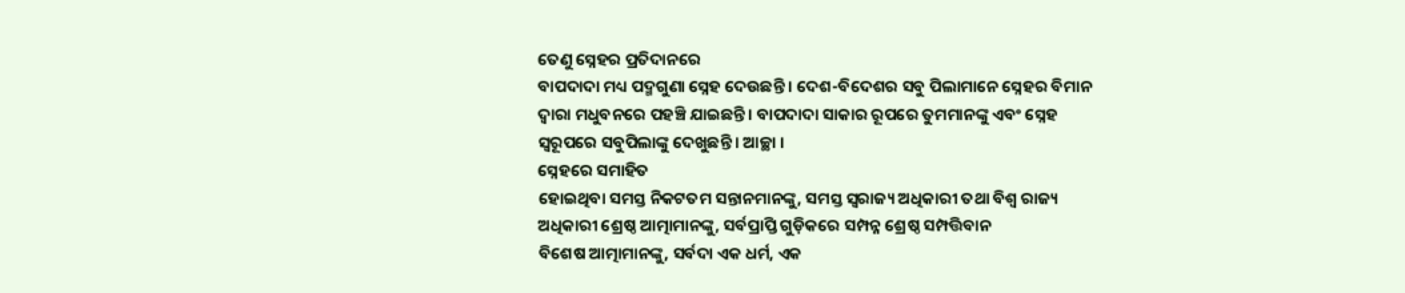ତେଣୁ ସ୍ନେହର ପ୍ରତିଦାନରେ
ବାପଦାଦା ମଧ୍ୟ ପଦ୍ମଗୁଣା ସ୍ନେହ ଦେଉଛନ୍ତି । ଦେଶ-ବିଦେଶର ସବୁ ପିଲାମାନେ ସ୍ନେହର ବିମାନ
ଦ୍ୱାରା ମଧୁବନରେ ପହଞ୍ଚି ଯାଇଛନ୍ତି । ବାପଦାଦା ସାକାର ରୂପରେ ତୁମମାନଙ୍କୁ ଏବଂ ସ୍ନେହ
ସ୍ୱରୂପରେ ସବୁପିଲାଙ୍କୁ ଦେଖୁଛନ୍ତି । ଆଚ୍ଛା ।
ସ୍ନେହରେ ସମାହିତ
ହୋଇଥିବା ସମସ୍ତ ନିକଟତମ ସନ୍ତାନମାନଙ୍କୁ, ସମସ୍ତ ସ୍ୱରାଜ୍ୟ ଅଧିକାରୀ ତଥା ବିଶ୍ୱ ରାଜ୍ୟ
ଅଧିକାରୀ ଶ୍ରେଷ୍ଠ ଆତ୍ମାମାନଙ୍କୁ, ସର୍ବପ୍ରାପ୍ତି ଗୁଡ଼ିକରେ ସମ୍ପନ୍ନ ଶ୍ରେଷ୍ଠ ସମ୍ପତ୍ତିବାନ
ବିଶେଷ ଆତ୍ମାମାନଙ୍କୁ, ସର୍ବଦା ଏକ ଧର୍ମ, ଏକ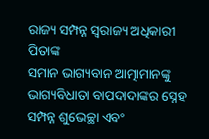ରାଜ୍ୟ ସମ୍ପନ୍ନ ସ୍ୱରାଜ୍ୟ ଅଧିକାରୀ ପିତାଙ୍କ
ସମାନ ଭାଗ୍ୟବାନ ଆତ୍ମାମାନଙ୍କୁ ଭାଗ୍ୟବିଧାତା ବାପଦାଦାଙ୍କର ସ୍ନେହ ସମ୍ପନ୍ନ ଶୁଭେଚ୍ଛା ଏବଂ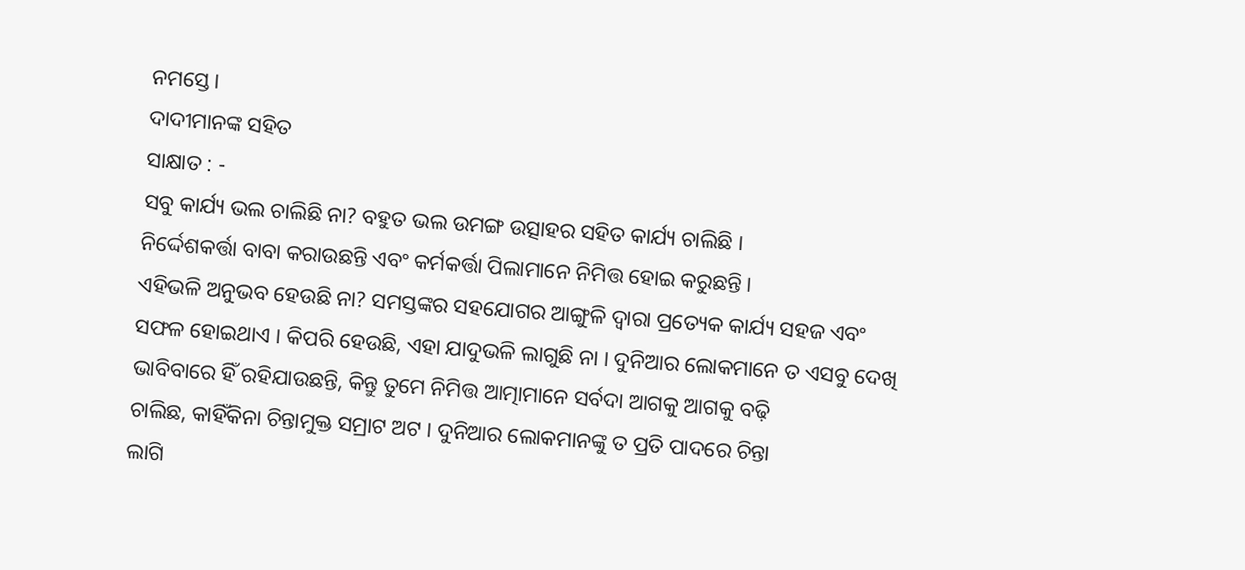ନମସ୍ତେ ।
ଦାଦୀମାନଙ୍କ ସହିତ
ସାକ୍ଷାତ : -
ସବୁ କାର୍ଯ୍ୟ ଭଲ ଚାଲିଛି ନା? ବହୁତ ଭଲ ଉମଙ୍ଗ ଉତ୍ସାହର ସହିତ କାର୍ଯ୍ୟ ଚାଲିଛି ।
ନିର୍ଦ୍ଦେଶକର୍ତ୍ତା ବାବା କରାଉଛନ୍ତି ଏବଂ କର୍ମକର୍ତ୍ତା ପିଲାମାନେ ନିମିତ୍ତ ହୋଇ କରୁଛନ୍ତି ।
ଏହିଭଳି ଅନୁଭବ ହେଉଛି ନା? ସମସ୍ତଙ୍କର ସହଯୋଗର ଆଙ୍ଗୁଳି ଦ୍ୱାରା ପ୍ରତ୍ୟେକ କାର୍ଯ୍ୟ ସହଜ ଏବଂ
ସଫଳ ହୋଇଥାଏ । କିପରି ହେଉଛି, ଏହା ଯାଦୁଭଳି ଲାଗୁଛି ନା । ଦୁନିଆର ଲୋକମାନେ ତ ଏସବୁ ଦେଖି
ଭାବିବାରେ ହିଁ ରହିଯାଉଛନ୍ତି, କିନ୍ତୁ ତୁମେ ନିମିତ୍ତ ଆତ୍ମାମାନେ ସର୍ବଦା ଆଗକୁ ଆଗକୁ ବଢ଼ି
ଚାଲିଛ, କାହିଁକିନା ଚିନ୍ତାମୁକ୍ତ ସମ୍ରାଟ ଅଟ । ଦୁନିଆର ଲୋକମାନଙ୍କୁ ତ ପ୍ରତି ପାଦରେ ଚିନ୍ତା
ଲାଗି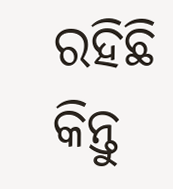ରହିଛି କିନ୍ତୁ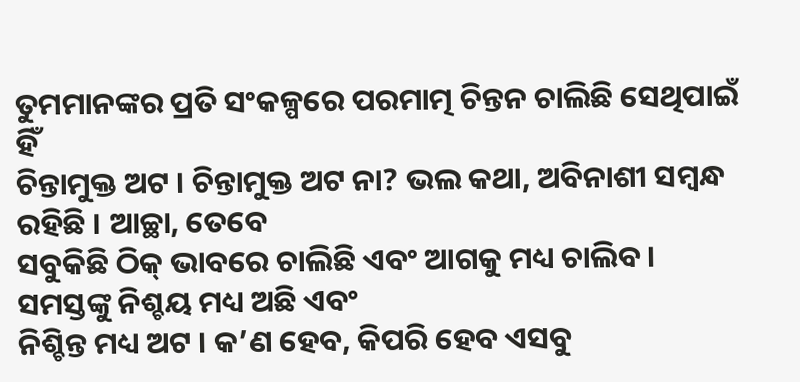ତୁମମାନଙ୍କର ପ୍ରତି ସଂକଳ୍ପରେ ପରମାତ୍ମ ଚିନ୍ତନ ଚାଲିଛି ସେଥିପାଇଁ ହିଁ
ଚିନ୍ତାମୁକ୍ତ ଅଟ । ଚିନ୍ତାମୁକ୍ତ ଅଟ ନା? ଭଲ କଥା, ଅବିନାଶୀ ସମ୍ବନ୍ଧ ରହିଛି । ଆଚ୍ଛା, ତେବେ
ସବୁକିଛି ଠିକ୍ ଭାବରେ ଚାଲିଛି ଏବଂ ଆଗକୁ ମଧ୍ୟ ଚାଲିବ । ସମସ୍ତଙ୍କୁ ନିଶ୍ଚୟ ମଧ୍ୟ ଅଛି ଏବଂ
ନିଶ୍ଚିନ୍ତ ମଧ୍ୟ ଅଟ । କ’ଣ ହେବ, କିପରି ହେବ ଏସବୁ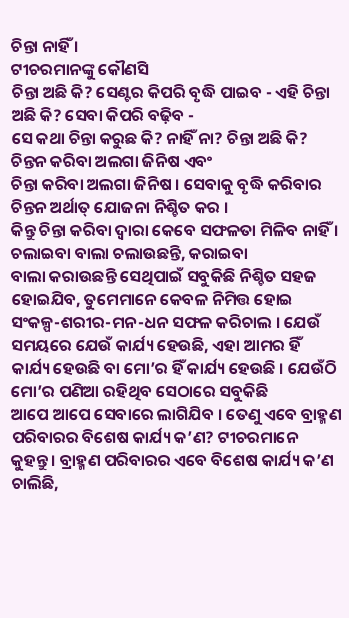ଚିନ୍ତା ନାହିଁ ।
ଟୀଚରମାନଙ୍କୁ କୌଣସି
ଚିନ୍ତା ଅଛି କି? ସେଣ୍ଟର କିପରି ବୃଦ୍ଧି ପାଇବ - ଏହି ଚିନ୍ତା ଅଛି କି? ସେବା କିପରି ବଢ଼ିବ -
ସେ କଥା ଚିନ୍ତା କରୁଛ କି? ନାହିଁ ନା? ଚିନ୍ତା ଅଛି କି? ଚିନ୍ତନ କରିବା ଅଲଗା ଜିନିଷ ଏବଂ
ଚିନ୍ତା କରିବା ଅଲଗା ଜିନିଷ । ସେବାକୁ ବୃଦ୍ଧି କରିବାର ଚିନ୍ତନ ଅର୍ଥାତ୍ ଯୋଜନା ନିଶ୍ଚିତ କର ।
କିନ୍ତୁ ଚିନ୍ତା କରିବା ଦ୍ୱାରା କେବେ ସଫଳତା ମିଳିବ ନାହିଁ । ଚଲାଇବା ବାଲା ଚଲାଉଛନ୍ତି, କରାଇବା
ବାଲା କରାଉଛନ୍ତି ସେଥିପାଇଁ ସବୁକିଛି ନିଶ୍ଚିତ ସହଜ ହୋଇଯିବ, ତୁମେମାନେ କେବଳ ନିମିତ୍ତ ହୋଇ
ସଂକଳ୍ପ-ଶରୀର-ମନ-ଧନ ସଫଳ କରିଚାଲ । ଯେଉଁ ସମୟରେ ଯେଉଁ କାର୍ଯ୍ୟ ହେଉଛି, ଏହା ଆମର ହିଁ
କାର୍ଯ୍ୟ ହେଉଛି ବା ମୋ’ର ହିଁ କାର୍ଯ୍ୟ ହେଉଛି । ଯେଉଁଠି ମୋ’ର ପଣିଆ ରହିଥିବ ସେଠାରେ ସବୁକିଛି
ଆପେ ଆପେ ସେବାରେ ଲାଗିଯିବ । ତେଣୁ ଏବେ ବ୍ରାହ୍ମଣ ପରିବାରର ବିଶେଷ କାର୍ଯ୍ୟ କ’ଣ? ଟୀଚରମାନେ
କୁହନ୍ତୁ । ବ୍ରାହ୍ମଣ ପରିବାରର ଏବେ ବିଶେଷ କାର୍ଯ୍ୟ କ’ଣ ଚାଲିଛି,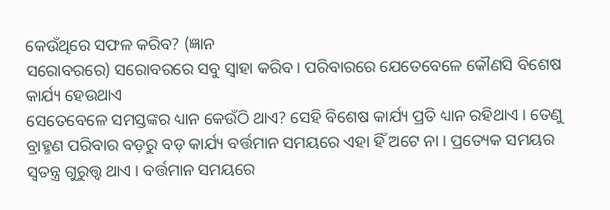କେଉଁଥିରେ ସଫଳ କରିବ? (ଜ୍ଞାନ
ସରୋବରରେ) ସରୋବରରେ ସବୁ ସ୍ୱାହା କରିବ । ପରିବାରରେ ଯେତେବେଳେ କୌଣସି ବିଶେଷ କାର୍ଯ୍ୟ ହେଉଥାଏ
ସେତେବେଳେ ସମସ୍ତଙ୍କର ଧ୍ୟାନ କେଉଁଠି ଥାଏ? ସେହି ବିଶେଷ କାର୍ଯ୍ୟ ପ୍ରତି ଧ୍ୟାନ ରହିଥାଏ । ତେଣୁ
ବ୍ରାହ୍ମଣ ପରିବାର ବଡ଼ରୁ ବଡ଼ କାର୍ଯ୍ୟ ବର୍ତ୍ତମାନ ସମୟରେ ଏହା ହିଁ ଅଟେ ନା । ପ୍ରତ୍ୟେକ ସମୟର
ସ୍ୱତନ୍ତ୍ର ଗୁରୁତ୍ତ୍ୱ ଥାଏ । ବର୍ତ୍ତମାନ ସମୟରେ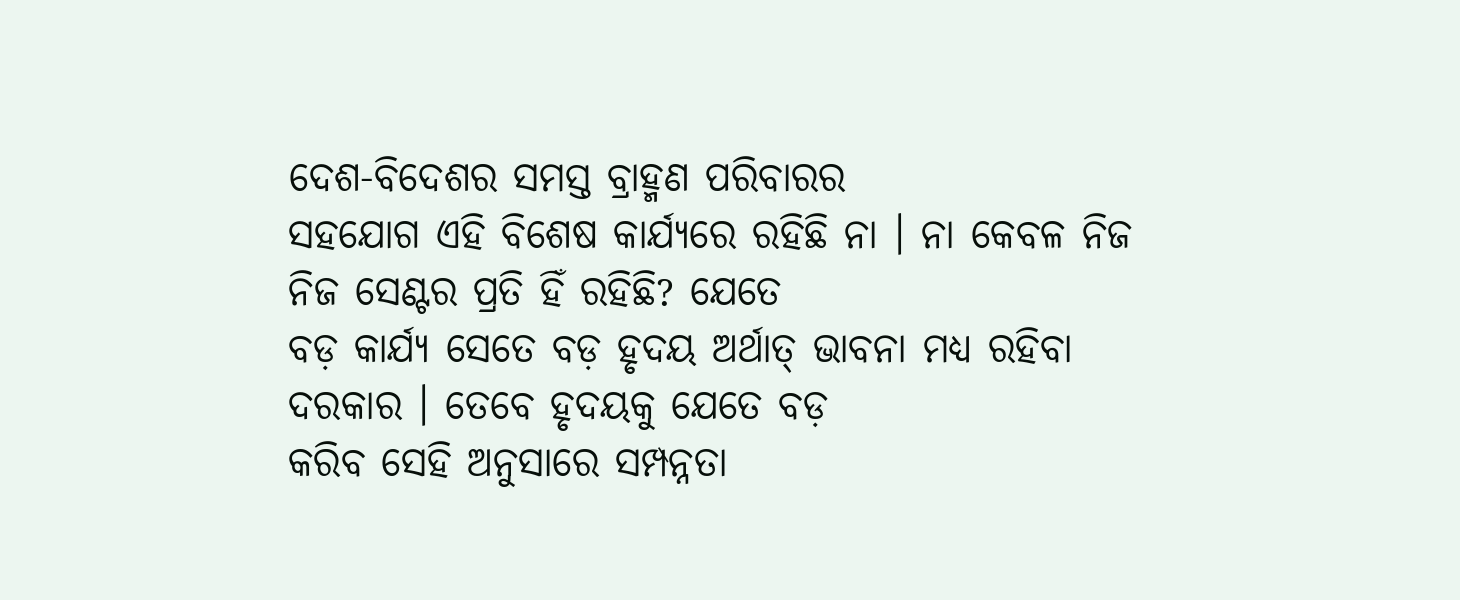ଦେଶ-ବିଦେଶର ସମସ୍ତ ବ୍ରାହ୍ମଣ ପରିବାରର
ସହଯୋଗ ଏହି ବିଶେଷ କାର୍ଯ୍ୟରେ ରହିଛି ନା । ନା କେବଳ ନିଜ ନିଜ ସେଣ୍ଟର ପ୍ରତି ହିଁ ରହିଛି? ଯେତେ
ବଡ଼ କାର୍ଯ୍ୟ ସେତେ ବଡ଼ ହୃଦୟ ଅର୍ଥାତ୍ ଭାବନା ମଧ୍ୟ ରହିବା ଦରକାର । ତେବେ ହୃଦୟକୁ ଯେତେ ବଡ଼
କରିବ ସେହି ଅନୁସାରେ ସମ୍ପନ୍ନତା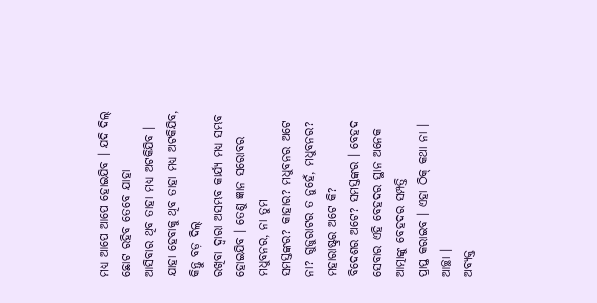ମଧ୍ୟ ଆପେ ଆପେ ହୋଇଯିବ । ଯଦି ଦିଲ୍ ଛୋଟ ରହିବ ତେବେ ଯାହା
ଆସିବାର ଥିବ ତାହା ମଧ୍ୟ ଅଟକିଯିବ । ଯାହା ହେବାକୁ ଥିବ ତାହା ମଧ୍ୟ ଅଟକିଯିବ, କିନ୍ତୁ ବଡ଼ ଦିଲ୍
ରଖିବା ଦ୍ୱାରା ଅସମ୍ଭବ କାର୍ଯ୍ୟ ମଧ୍ୟ ସମ୍ଭବ ହୋଇଯିବ । ତେଣୁ ଜ୍ଞାନ ସରୋବର ମଧୁବନର, ନା ତୁମ
ସମସ୍ତଙ୍କର? କାହାର? ମଧୁବନର ଅଟେ ନା? ଗୁଜୁରାଟର ତ ନୁହେଁ, ମଧୁବନର? ମହାରାଷ୍ଟ୍ରର ଅଟେ କି?
ବିଦେଶର ଅଟେ? ସମସ୍ତଙ୍କର । ବେହଦ ସେବାର ଏହି ବେହଦର ସ୍ଥାନ ଅନେକ ଆତ୍ମାଙ୍କୁ ବେହଦର ସମ୍ପତ୍ତି
ପ୍ରାପ୍ତ କରାଇବ । ଏହା ଠିକ୍ କଥା ନା । ଆଚ୍ଛା ।
ଅବ୍ୟକ୍ତ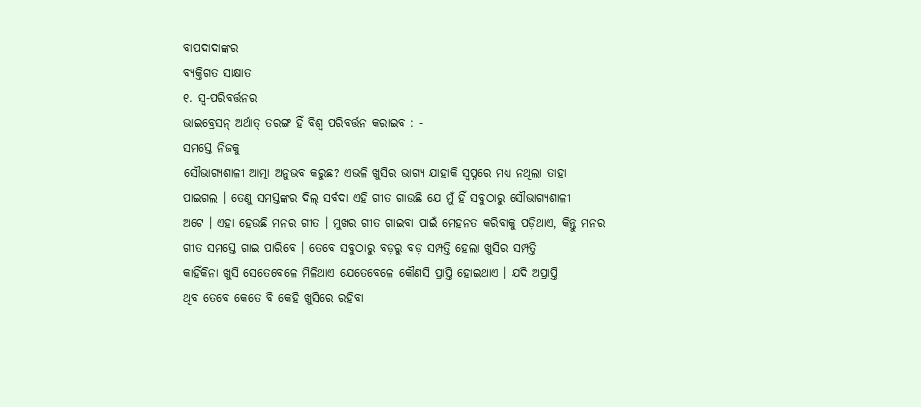ବାପଦାଦାଙ୍କର
ବ୍ୟକ୍ତିଗତ ସାକ୍ଷାତ
୧. ସ୍ୱ-ପରିବର୍ତ୍ତନର
ଭାଇବ୍ରେସନ୍ ଅର୍ଥାତ୍ ତରଙ୍ଗ ହିଁ ବିଶ୍ୱ ପରିବର୍ତ୍ତନ କରାଇବ : -
ସମସ୍ତେ ନିଜକୁ
ସୌଭାଗ୍ୟଶାଳୀ ଆତ୍ମା ଅନୁଭବ କରୁଛ? ଏଭଳି ଖୁସିର ଭାଗ୍ୟ ଯାହାକି ସ୍ୱପ୍ନରେ ମଧ୍ୟ ନଥିଲା ତାହା
ପାଇଗଲ । ତେଣୁ ସମସ୍ତଙ୍କର ଦିଲ୍ ସର୍ବଦା ଏହି ଗୀତ ଗାଉଛି ଯେ ମୁଁ ହିଁ ସବୁଠାରୁ ସୌଭାଗ୍ୟଶାଳୀ
ଅଟେ । ଏହା ହେଉଛି ମନର ଗୀତ । ମୁଖର ଗୀତ ଗାଇବା ପାଇଁ ମେହନତ କରିବାକୁ ପଡ଼ିଥାଏ, କିନ୍ତୁ ମନର
ଗୀତ ସମସ୍ତେ ଗାଇ ପାରିବେ । ତେବେ ସବୁଠାରୁ ବଡ଼ରୁ ବଡ଼ ସମ୍ପତ୍ତି ହେଲା ଖୁସିର ସମ୍ପତ୍ତି
କାହିଁକିନା ଖୁସି ସେତେବେଳେ ମିଳିଥାଏ ଯେତେବେଳେ କୌଣସି ପ୍ରାପ୍ତି ହୋଇଥାଏ । ଯଦି ଅପ୍ରାପ୍ତି
ଥିବ ତେବେ କେତେ ବି କେହି ଖୁସିରେ ରହିବା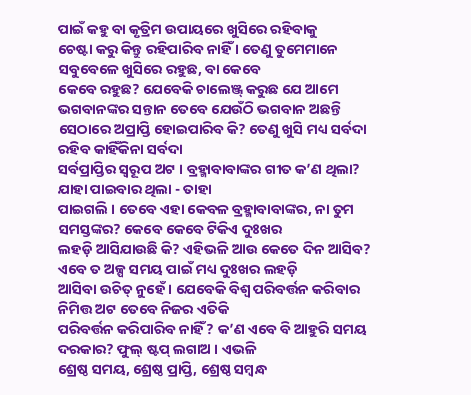ପାଇଁ କହୁ ବା କୃତ୍ରିମ ଉପାୟରେ ଖୁସିରେ ରହିବାକୁ
ଚେଷ୍ଟା କରୁ କିନ୍ତୁ ରହିପାରିବ ନାହିଁ । ତେଣୁ ତୁମେମାନେ ସବୁବେଳେ ଖୁସିରେ ରହୁଛ, ବା କେବେ
କେବେ ରହୁଛ? ଯେବେକି ଚାଲେଞ୍ଜ୍ କରୁଛ ଯେ ଆମେ ଭଗବାନଙ୍କର ସନ୍ତାନ ତେବେ ଯେଉଁଠି ଭଗବାନ ଅଛନ୍ତି
ସେଠାରେ ଅପ୍ରାପ୍ତି ହୋଇପାରିବ କି? ତେଣୁ ଖୁସି ମଧ୍ୟ ସର୍ବଦା ରହିବ କାହିଁକିନା ସର୍ବଦା
ସର୍ବପ୍ରାପ୍ତିର ସ୍ୱରୂପ ଅଟ । ବ୍ରହ୍ମାବାବାଙ୍କର ଗୀତ କ’ଣ ଥିଲା? ଯାହା ପାଇବାର ଥିଲା - ତାହା
ପାଇଗଲି । ତେବେ ଏହା କେବଳ ବ୍ରହ୍ମାବାବାଙ୍କର, ନା ତୁମ ସମସ୍ତଙ୍କର? କେବେ କେବେ ଟିକିଏ ଦୁଃଖର
ଲହଡ଼ି ଆସିଯାଉଛି କି? ଏହିଭଳି ଆଉ କେତେ ଦିନ ଆସିବ? ଏବେ ତ ଅଳ୍ପ ସମୟ ପାଇଁ ମଧ୍ୟ ଦୁଃଖର ଲହଡ଼ି
ଆସିବା ଉଚିତ୍ ନୁହେଁ । ଯେବେକି ବିଶ୍ୱ ପରିବର୍ତ୍ତନ କରିବାର ନିମିତ୍ତ ଅଟ ତେବେ ନିଜର ଏତିକି
ପରିବର୍ତ୍ତନ କରିପାରିବ ନାହିଁ? କ’ଣ ଏବେ ବି ଆହୁରି ସମୟ ଦରକାର? ଫୁଲ୍ ଷ୍ଟପ୍ ଲଗାଅ । ଏଭଳି
ଶ୍ରେଷ୍ଠ ସମୟ, ଶ୍ରେଷ୍ଠ ପ୍ରାପ୍ତି, ଶ୍ରେଷ୍ଠ ସମ୍ବନ୍ଧ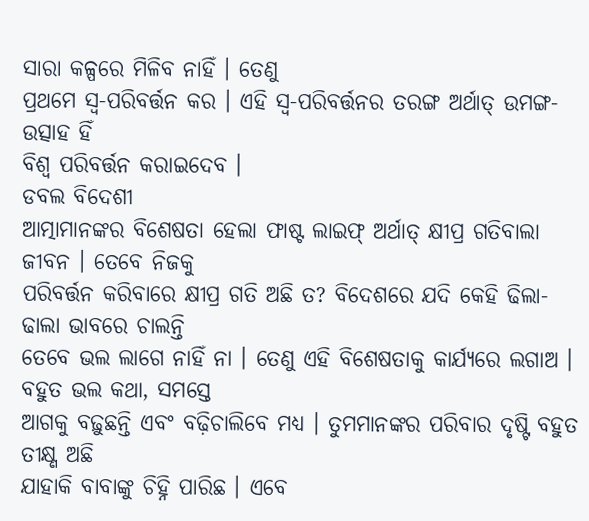ସାରା କଳ୍ପରେ ମିଳିବ ନାହିଁ । ତେଣୁ
ପ୍ରଥମେ ସ୍ୱ-ପରିବର୍ତ୍ତନ କର । ଏହି ସ୍ୱ-ପରିବର୍ତ୍ତନର ତରଙ୍ଗ ଅର୍ଥାତ୍ ଉମଙ୍ଗ-ଉତ୍ସାହ ହିଁ
ବିଶ୍ୱ ପରିବର୍ତ୍ତନ କରାଇଦେବ ।
ଡବଲ ବିଦେଶୀ
ଆତ୍ମାମାନଙ୍କର ବିଶେଷତା ହେଲା ଫାଷ୍ଟ ଲାଇଫ୍ ଅର୍ଥାତ୍ କ୍ଷୀପ୍ର ଗତିବାଲା ଜୀବନ । ତେବେ ନିଜକୁ
ପରିବର୍ତ୍ତନ କରିବାରେ କ୍ଷୀପ୍ର ଗତି ଅଛି ତ? ବିଦେଶରେ ଯଦି କେହି ଢିଲା-ଢାଲା ଭାବରେ ଚାଲନ୍ତି
ତେବେ ଭଲ ଲାଗେ ନାହିଁ ନା । ତେଣୁ ଏହି ବିଶେଷତାକୁ କାର୍ଯ୍ୟରେ ଲଗାଅ । ବହୁତ ଭଲ କଥା, ସମସ୍ତେ
ଆଗକୁ ବଢ଼ୁଛନ୍ତି ଏବଂ ବଢ଼ିଚାଲିବେ ମଧ୍ୟ । ତୁମମାନଙ୍କର ପରିବାର ଦୃଷ୍ଟି ବହୁତ ତୀକ୍ଷ୍ଣ ଅଛି
ଯାହାକି ବାବାଙ୍କୁ ଚିହ୍ନି ପାରିଛ । ଏବେ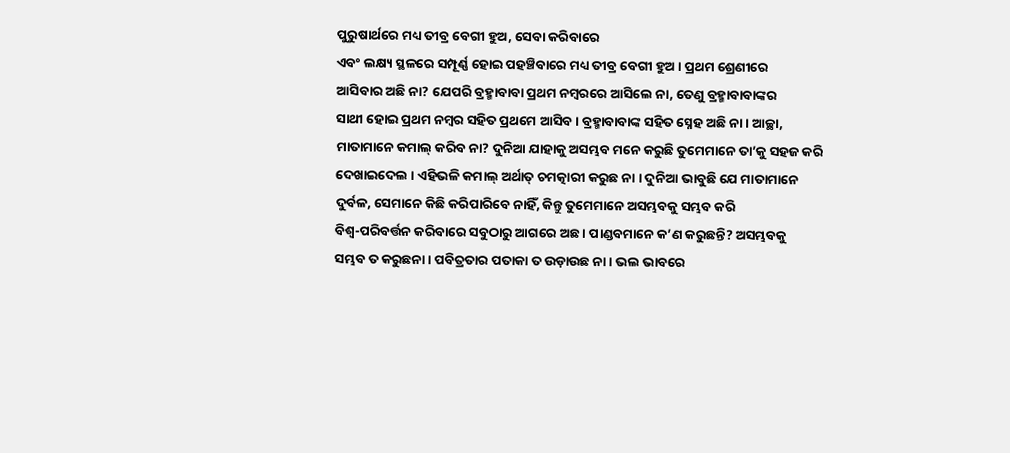ପୁରୁଷାର୍ଥରେ ମଧ୍ୟ ତୀବ୍ର ବେଗୀ ହୁଅ, ସେବା କରିବାରେ
ଏବଂ ଲକ୍ଷ୍ୟ ସ୍ଥଳରେ ସମ୍ପୂର୍ଣ୍ଣ ହୋଇ ପହଞ୍ଚିବାରେ ମଧ୍ୟ ତୀବ୍ର ବେଗୀ ହୁଅ । ପ୍ରଥମ ଶ୍ରେଣୀରେ
ଆସିବାର ଅଛି ନା? ଯେପରି ବ୍ରହ୍ମାବାବା ପ୍ରଥମ ନମ୍ବରରେ ଆସିଲେ ନା, ତେଣୁ ବ୍ରହ୍ମାବାବାଙ୍କର
ସାଥୀ ହୋଇ ପ୍ରଥମ ନମ୍ବର ସହିତ ପ୍ରଥମେ ଆସିବ । ବ୍ରହ୍ମାବାବାଙ୍କ ସହିତ ସ୍ନେହ ଅଛି ନା । ଆଚ୍ଛା,
ମାତାମାନେ କମାଲ୍ କରିବ ନା? ଦୁନିଆ ଯାହାକୁ ଅସମ୍ଭବ ମନେ କରୁଛି ତୁମେମାନେ ତା’କୁ ସହଜ କରି
ଦେଖାଇଦେଲ । ଏହିଭଳି କମାଲ୍ ଅର୍ଥାତ୍ ଚମତ୍କାରୀ କରୁଛ ନା । ଦୁନିଆ ଭାବୁଛି ଯେ ମାତାମାନେ
ଦୁର୍ବଳ, ସେମାନେ କିଛି କରିପାରିବେ ନାହିଁ, କିନ୍ତୁ ତୁମେମାନେ ଅସମ୍ଭବକୁ ସମ୍ଭବ କରି
ବିଶ୍ୱ-ପରିବର୍ତ୍ତନ କରିବାରେ ସବୁଠାରୁ ଆଗରେ ଅଛ । ପାଣ୍ଡବମାନେ କ’ଣ କରୁଛନ୍ତି? ଅସମ୍ଭବକୁ
ସମ୍ଭବ ତ କରୁଛନା । ପବିତ୍ରତାର ପତାକା ତ ଉଡ଼ାଉଛ ନା । ଭଲ ଭାବରେ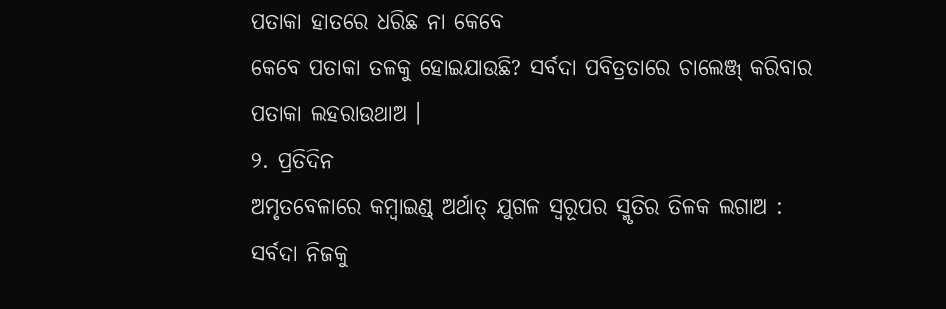ପତାକା ହାତରେ ଧରିଛ ନା କେବେ
କେବେ ପତାକା ତଳକୁ ହୋଇଯାଉଛି? ସର୍ବଦା ପବିତ୍ରତାରେ ଚାଲେଞ୍ଜ୍ କରିବାର ପତାକା ଲହରାଉଥାଅ ।
୨. ପ୍ରତିଦିନ
ଅମୃତବେଳାରେ କମ୍ବାଇଣ୍ଡ୍ ଅର୍ଥାତ୍ ଯୁଗଳ ସ୍ୱରୂପର ସ୍ମୃତିର ତିଳକ ଲଗାଅ :
ସର୍ବଦା ନିଜକୁ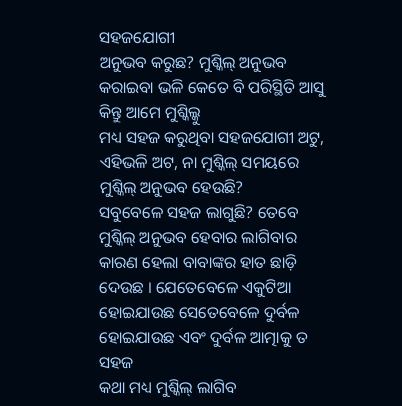ସହଜଯୋଗୀ
ଅନୁଭବ କରୁଛ? ମୁଶ୍କିଲ୍ ଅନୁଭବ କରାଇବା ଭଳି କେତେ ବି ପରିସ୍ଥିତି ଆସୁ କିନ୍ତୁ ଆମେ ମୁଶ୍କିଲ୍କୁ
ମଧ୍ୟ ସହଜ କରୁଥିବା ସହଜଯୋଗୀ ଅଟୁ, ଏହିଭଳି ଅଟ, ନା ମୁଶ୍କିଲ୍ ସମୟରେ ମୁଶ୍କିଲ୍ ଅନୁଭବ ହେଉଛି?
ସବୁବେଳେ ସହଜ ଲାଗୁଛି? ତେବେ ମୁଶ୍କିଲ୍ ଅନୁଭବ ହେବାର ଲାଗିବାର କାରଣ ହେଲା ବାବାଙ୍କର ହାତ ଛାଡ଼ି
ଦେଉଛ । ଯେତେବେଳେ ଏକୁଟିଆ ହୋଇଯାଉଛ ସେତେବେଳେ ଦୁର୍ବଳ ହୋଇଯାଉଛ ଏବଂ ଦୁର୍ବଳ ଆତ୍ମାକୁ ତ ସହଜ
କଥା ମଧ୍ୟ ମୁଶ୍କିଲ୍ ଲାଗିବ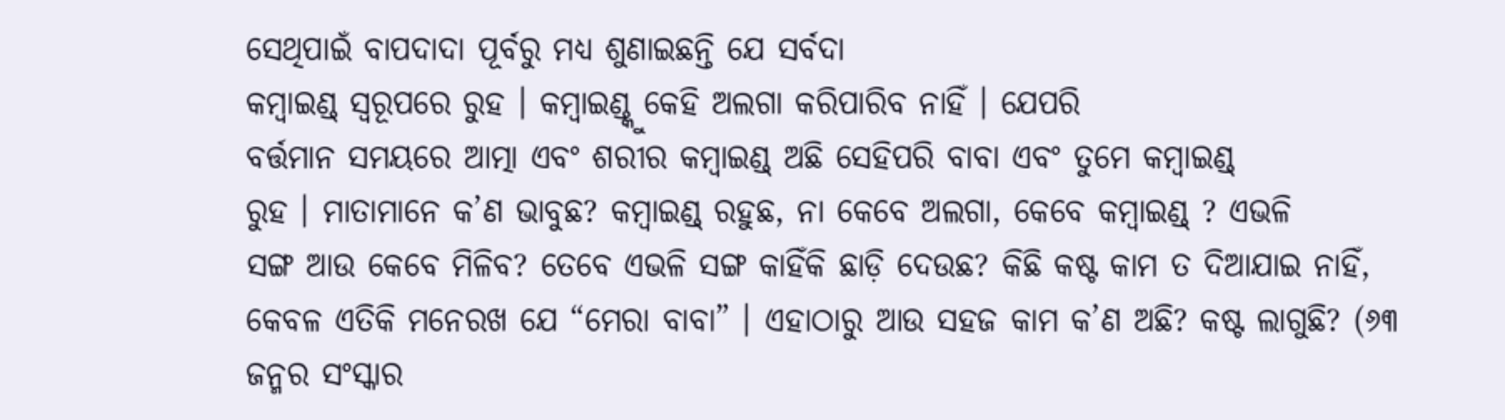ସେଥିପାଇଁ ବାପଦାଦା ପୂର୍ବରୁ ମଧ୍ୟ ଶୁଣାଇଛନ୍ତି ଯେ ସର୍ବଦା
କମ୍ବାଇଣ୍ଡ୍ ସ୍ୱରୂପରେ ରୁହ । କମ୍ବାଇଣ୍ଡ୍କୁ କେହି ଅଲଗା କରିପାରିବ ନାହିଁ । ଯେପରି
ବର୍ତ୍ତମାନ ସମୟରେ ଆତ୍ମା ଏବଂ ଶରୀର କମ୍ବାଇଣ୍ଡ୍ ଅଛି ସେହିପରି ବାବା ଏବଂ ତୁମେ କମ୍ବାଇଣ୍ଡ୍
ରୁହ । ମାତାମାନେ କ’ଣ ଭାବୁଛ? କମ୍ବାଇଣ୍ଡ୍ ରହୁଛ, ନା କେବେ ଅଲଗା, କେବେ କମ୍ବାଇଣ୍ଡ୍ ? ଏଭଳି
ସଙ୍ଗ ଆଉ କେବେ ମିଳିବ? ତେବେ ଏଭଳି ସଙ୍ଗ କାହିଁକି ଛାଡ଼ି ଦେଉଛ? କିଛି କଷ୍ଟ କାମ ତ ଦିଆଯାଇ ନାହିଁ,
କେବଳ ଏତିକି ମନେରଖ ଯେ “ମେରା ବାବା” । ଏହାଠାରୁ ଆଉ ସହଜ କାମ କ’ଣ ଅଛି? କଷ୍ଟ ଲାଗୁଛି? (୬୩
ଜନ୍ମର ସଂସ୍କାର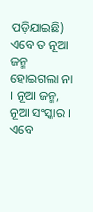ପଡ଼ିଯାଇଛି) ଏବେ ତ ନୂଆ ଜନ୍ମ ହୋଇଗଲା ନା । ନୂଆ ଜନ୍ମ, ନୂଆ ସଂସ୍କାର । ଏବେ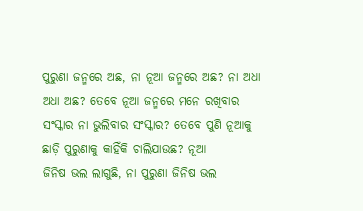ପୁରୁଣା ଜନ୍ମରେ ଅଛ, ନା ନୂଆ ଜନ୍ମରେ ଅଛ? ନା ଅଧା ଅଧା ଅଛ? ତେବେ ନୂଆ ଜନ୍ମରେ ମନେ ରଖିବାର
ସଂସ୍କାର ନା ଭୁଲିବାର ସଂସ୍କାର? ତେବେ ପୁଣି ନୂଆକୁ ଛାଡ଼ି ପୁରୁଣାକୁ କାହିଁକି ଚାଲିଯାଉଛ? ନୂଆ
ଜିନିଷ ଭଲ ଲାଗୁଛି, ନା ପୁରୁଣା ଜିନିଷ ଭଲ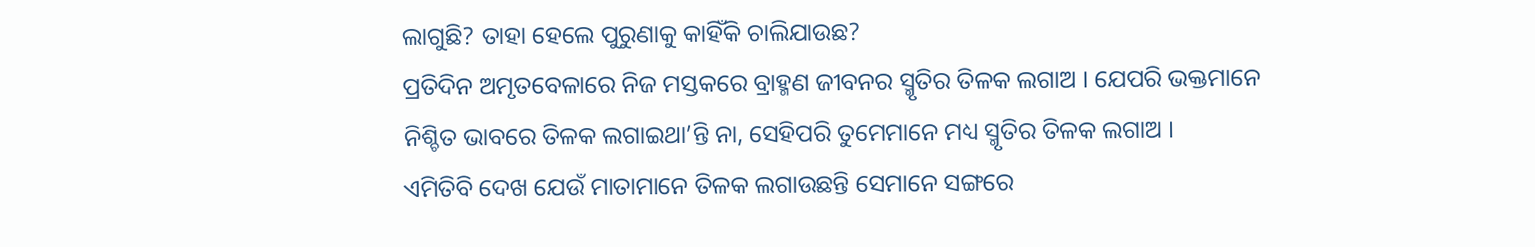ଲାଗୁଛି? ତାହା ହେଲେ ପୁରୁଣାକୁ କାହିଁକି ଚାଲିଯାଉଛ?
ପ୍ରତିଦିନ ଅମୃତବେଳାରେ ନିଜ ମସ୍ତକରେ ବ୍ରାହ୍ମଣ ଜୀବନର ସ୍ମୃତିର ତିଳକ ଲଗାଅ । ଯେପରି ଭକ୍ତମାନେ
ନିଶ୍ଚିତ ଭାବରେ ତିଳକ ଲଗାଇଥା’ନ୍ତି ନା, ସେହିପରି ତୁମେମାନେ ମଧ୍ୟ ସ୍ମୃତିର ତିଳକ ଲଗାଅ ।
ଏମିତିବି ଦେଖ ଯେଉଁ ମାତାମାନେ ତିଳକ ଲଗାଉଛନ୍ତି ସେମାନେ ସଙ୍ଗରେ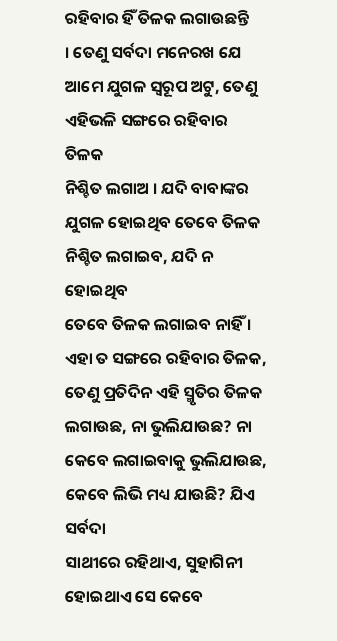ରହିବାର ହିଁ ତିଳକ ଲଗାଉଛନ୍ତି
। ତେଣୁ ସର୍ବଦା ମନେରଖ ଯେ ଆମେ ଯୁଗଳ ସ୍ୱରୂପ ଅଟୁ, ତେଣୁ ଏହିଭଳି ସଙ୍ଗରେ ରହିବାର ତିଳକ
ନିଶ୍ଚିତ ଲଗାଅ । ଯଦି ବାବାଙ୍କର ଯୁଗଳ ହୋଇଥିବ ତେବେ ତିଳକ ନିଶ୍ଚିତ ଲଗାଇବ, ଯଦି ନ ହୋଇଥିବ
ତେବେ ତିଳକ ଲଗାଇବ ନାହିଁ । ଏହା ତ ସଙ୍ଗରେ ରହିବାର ତିଳକ, ତେଣୁ ପ୍ରତିଦିନ ଏହି ସ୍ମୃତିର ତିଳକ
ଲଗାଉଛ, ନା ଭୁଲିଯାଉଛ? ନା କେବେ ଲଗାଇବାକୁ ଭୁଲିଯାଉଛ, କେବେ ଲିଭି ମଧ୍ୟ ଯାଉଛି? ଯିଏ ସର୍ବଦା
ସାଥୀରେ ରହିଥାଏ, ସୁହାଗିନୀ ହୋଇଥାଏ ସେ କେବେ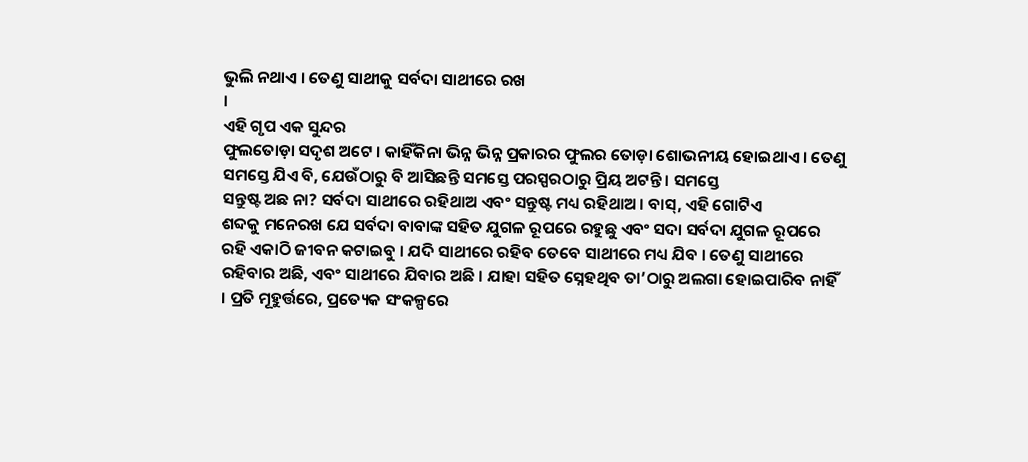ଭୁଲି ନଥାଏ । ତେଣୁ ସାଥୀକୁ ସର୍ବଦା ସାଥୀରେ ରଖ
।
ଏହି ଗୃପ ଏକ ସୁନ୍ଦର
ଫୁଲତୋଡ଼ା ସଦୃଶ ଅଟେ । କାହିଁକିନା ଭିନ୍ନ ଭିନ୍ନ ପ୍ରକାରର ଫୁଲର ତୋଡ଼ା ଶୋଭନୀୟ ହୋଇଥାଏ । ତେଣୁ
ସମସ୍ତେ ଯିଏ ବି, ଯେଉଁଠାରୁ ବି ଆସିଛନ୍ତି ସମସ୍ତେ ପରସ୍ପରଠାରୁ ପ୍ରିୟ ଅଟନ୍ତି । ସମସ୍ତେ
ସନ୍ତୁଷ୍ଟ ଅଛ ନା? ସର୍ବଦା ସାଥୀରେ ରହିଥାଅ ଏବଂ ସନ୍ତୁଷ୍ଟ ମଧ୍ୟ ରହିଥାଅ । ବାସ୍, ଏହି ଗୋଟିଏ
ଶବ୍ଦକୁ ମନେରଖ ଯେ ସର୍ବଦା ବାବାଙ୍କ ସହିତ ଯୁଗଳ ରୂପରେ ରହୁଛୁ ଏବଂ ସଦା ସର୍ବଦା ଯୁଗଳ ରୂପରେ
ରହି ଏକାଠି ଜୀବନ କଟାଇବୁ । ଯଦି ସାଥୀରେ ରହିବ ତେବେ ସାଥୀରେ ମଧ୍ୟ ଯିବ । ତେଣୁ ସାଥୀରେ
ରହିବାର ଅଛି, ଏବଂ ସାଥୀରେ ଯିବାର ଅଛି । ଯାହା ସହିତ ସ୍ନେହଥିବ ତା’ଠାରୁ ଅଲଗା ହୋଇପାରିବ ନାହିଁ
। ପ୍ରତି ମୂହୁର୍ତ୍ତରେ, ପ୍ରତ୍ୟେକ ସଂକଳ୍ପରେ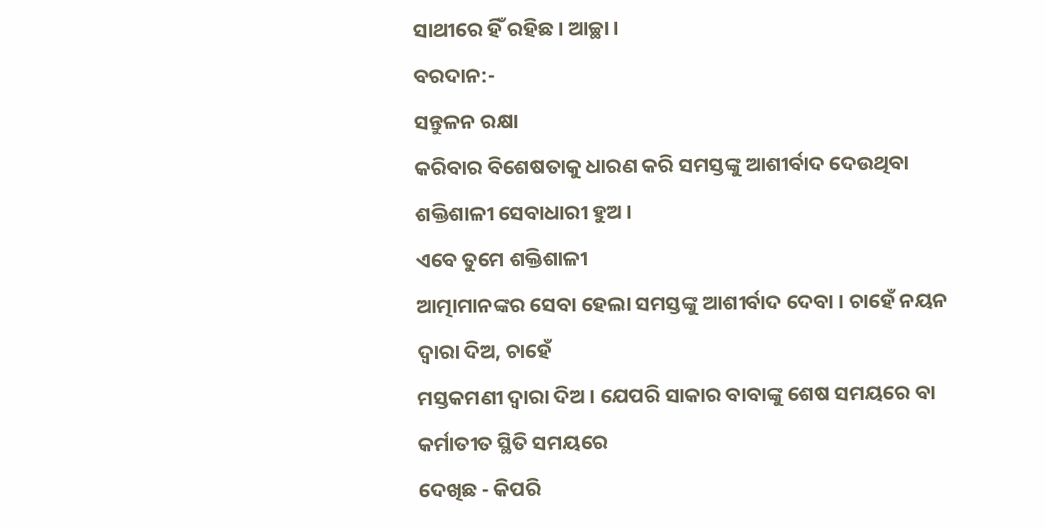ସାଥୀରେ ହିଁ ରହିଛ । ଆଚ୍ଛା ।
ବରଦାନ:-
ସନ୍ତୁଳନ ରକ୍ଷା
କରିବାର ବିଶେଷତାକୁ ଧାରଣ କରି ସମସ୍ତଙ୍କୁ ଆଶୀର୍ବାଦ ଦେଉଥିବା ଶକ୍ତିଶାଳୀ ସେବାଧାରୀ ହୁଅ ।
ଏବେ ତୁମେ ଶକ୍ତିଶାଳୀ
ଆତ୍ମାମାନଙ୍କର ସେବା ହେଲା ସମସ୍ତଙ୍କୁ ଆଶୀର୍ବାଦ ଦେବା । ଚାହେଁ ନୟନ ଦ୍ୱାରା ଦିଅ, ଚାହେଁ
ମସ୍ତକମଣୀ ଦ୍ୱାରା ଦିଅ । ଯେପରି ସାକାର ବାବାଙ୍କୁ ଶେଷ ସମୟରେ ବା କର୍ମାତୀତ ସ୍ଥିତି ସମୟରେ
ଦେଖିଛ - କିପରି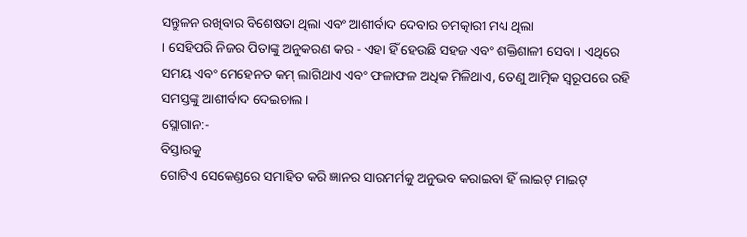ସନ୍ତୁଳନ ରଖିବାର ବିଶେଷତା ଥିଲା ଏବଂ ଆଶୀର୍ବାଦ ଦେବାର ଚମତ୍କାରୀ ମଧ୍ୟ ଥିଲା
। ସେହିପରି ନିଜର ପିତାଙ୍କୁ ଅନୁକରଣ କର - ଏହା ହିଁ ହେଉଛି ସହଜ ଏବଂ ଶକ୍ତିଶାଳୀ ସେବା । ଏଥିରେ
ସମୟ ଏବଂ ମେହେନତ କମ୍ ଲାଗିଥାଏ ଏବଂ ଫଳାଫଳ ଅଧିକ ମିଳିଥାଏ, ତେଣୁ ଆତ୍ମିକ ସ୍ୱରୂପରେ ରହି
ସମସ୍ତଙ୍କୁ ଆଶୀର୍ବାଦ ଦେଇଚାଲ ।
ସ୍ଲୋଗାନ:-
ବିସ୍ତାରକୁ
ଗୋଟିଏ ସେକେଣ୍ଡରେ ସମାହିତ କରି ଜ୍ଞାନର ସାରମର୍ମକୁ ଅନୁଭବ କରାଇବା ହିଁ ଲାଇଟ୍ ମାଇଟ୍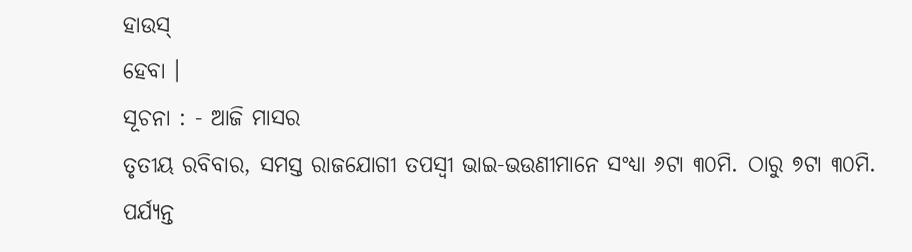ହାଉସ୍
ହେବା ।
ସୂଚନା : - ଆଜି ମାସର
ତୃତୀୟ ରବିବାର, ସମସ୍ତ ରାଜଯୋଗୀ ତପସ୍ୱୀ ଭାଇ-ଭଉଣୀମାନେ ସଂଧ୍ୟା ୬ଟା ୩୦ମି. ଠାରୁ ୭ଟା ୩୦ମି.
ପର୍ଯ୍ୟନ୍ତ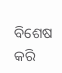ବିଶେଷ କରି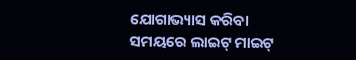ଯୋଗାଭ୍ୟାସ କରିବା ସମୟରେ ଲାଇଟ୍ ମାଇଟ୍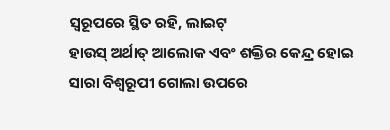ସ୍ୱରୂପରେ ସ୍ଥିତ ରହି, ଲାଇଟ୍
ହାଉସ୍ ଅର୍ଥାତ୍ ଆଲୋକ ଏବଂ ଶକ୍ତିର କେନ୍ଦ୍ର ହୋଇ ସାରା ବିଶ୍ୱରୂପୀ ଗୋଲା ଉପରେ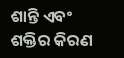ଶାନ୍ତି ଏବଂ
ଶକ୍ତିର କିରଣ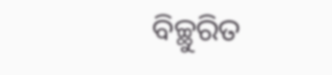ବିଚ୍ଛୁରିତ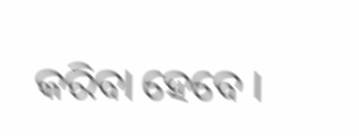କରିବା ହେବେ ।